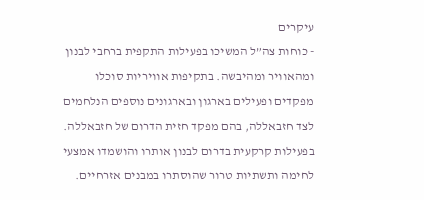עיקרים
- כוחות צה”ל המשיכו בפעילות התקפית ברחבי לבנון ומהאוויר ומהיבשה. בתקיפות אוויריות סוכלו מפקדים ופעילים בארגון ובארגונים נוספים הנלחמים לצד חזבאללה, בהם מפקד חזית הדרום של חזבאללה. בפעילות קרקעית בדרום לבנון אותרו והושמדו אמצעי לחימה ותשתיות טרור שהוסתרו במבנים אזרחיים.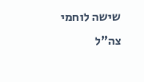שישה לוחמי צה”ל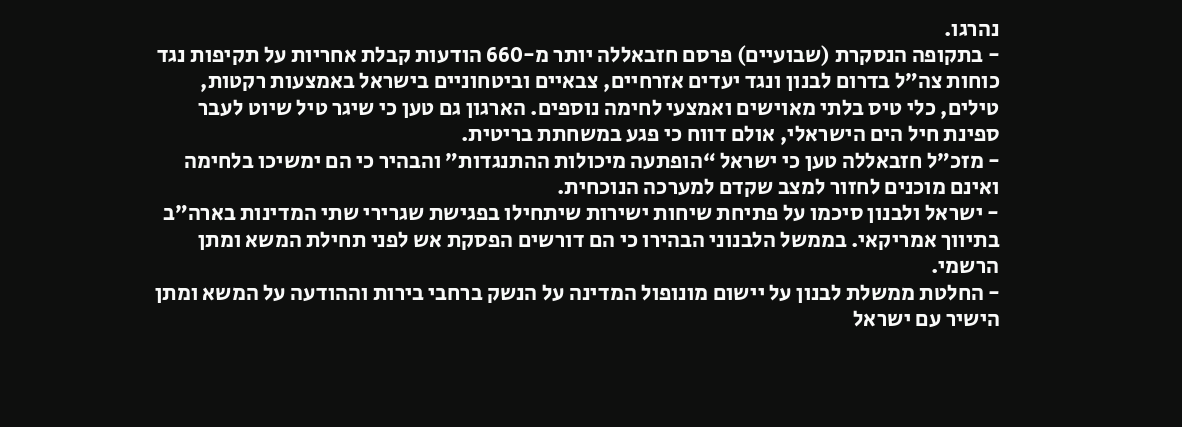נהרגו.
- בתקופה הנסקרת (שבועיים) פרסם חזבאללה יותר מ-660 הודעות קבלת אחריות על תקיפות נגד כוחות צה”ל בדרום לבנון ונגד יעדים אזרחיים, צבאיים וביטחוניים בישראל באמצעות רקטות, טילים, כלי טיס בלתי מאוישים ואמצעי לחימה נוספים. הארגון גם טען כי שיגר טיל שיוט לעבר ספינת חיל הים הישראלי, אולם דווח כי פגע במשחתת בריטית.
- מזכ”ל חזבאללה טען כי ישראל “הופתעה מיכולות ההתנגדות” והבהיר כי הם ימשיכו בלחימה ואינם מוכנים לחזור למצב שקדם למערכה הנוכחית.
- ישראל ולבנון סיכמו על פתיחת שיחות ישירות שיתחילו בפגישת שגרירי שתי המדינות בארה”ב בתיווך אמריקאי. בממשל הלבנוני הבהירו כי הם דורשים הפסקת אש לפני תחילת המשא ומתן הרשמי.
- החלטת ממשלת לבנון על יישום מונופול המדינה על הנשק ברחבי בירות וההודעה על המשא ומתן הישיר עם ישראל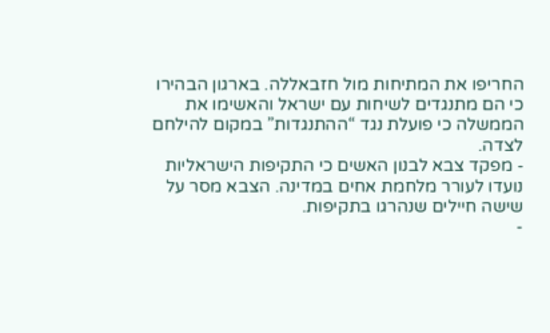החריפו את המתיחות מול חזבאללה. בארגון הבהירו כי הם מתנגדים לשיחות עם ישראל והאשימו את הממשלה כי פועלת נגד “ההתנגדות” במקום להילחם לצדה.
- מפקד צבא לבנון האשים כי התקיפות הישראליות נועדו לעורר מלחמת אחים במדינה. הצבא מסר על שישה חיילים שנהרגו בתקיפות.
-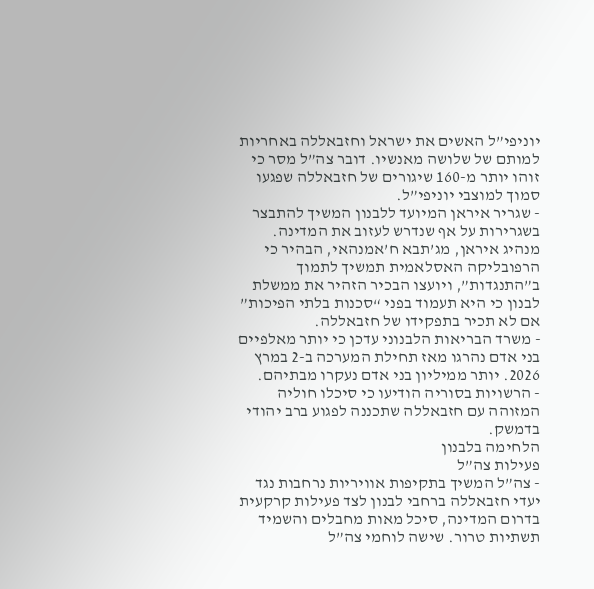יוניפי”ל האשים את ישראל וחזבאללה באחריות למותם של שלושה מאנשיו. דובר צה”ל מסר כי זוהו יותר מ-160 שיגורים של חזבאללה שפגעו סמוך למוצבי יוניפי”ל.
- שגריר איראן המיועד ללבנון המשיך להתבצר בשגרירות על אף שנדרש לעזוב את המדינה. מנהיג איראן, מג’תבא ח’אמנהאי, הבהיר כי הרפובליקה האסלאמית תמשיך לתמוך ב”התנגדות”, ויועצו הבכיר הזהיר את ממשלת לבנון כי היא תעמוד בפני “סכנות בלתי הפיכות” אם לא תכיר בתפקידו של חזבאללה.
- משרד הבריאות הלבנוני עדכן כי יותר מאלפיים בני אדם נהרגו מאז תחילת המערכה ב-2 במרץ 2026. יותר ממיליון בני אדם נעקרו מבתיהם.
- הרשויות בסוריה הודיעו כי סיכלו חוליה המזוהה עם חזבאללה שתכננה לפגוע ברב יהודי בדמשק.
הלחימה בלבנון
פעילות צה”ל
- צה”ל המשיך בתקיפות אוויריות נרחבות נגד יעדי חזבאללה ברחבי לבנון לצד פעילות קרקעית בדרום המדינה, סיכל מאות מחבלים והשמיד תשתיות טרור. שישה לוחמי צה”ל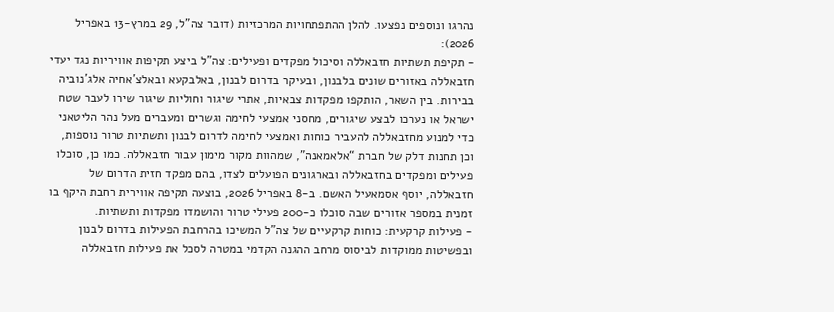נהרגו ונוספים נפצעו. להלן ההתפתחויות המרכזיות (דובר צה”ל, 29 במרץ-13 באפריל 2026):
- תקיפת תשתיות חזבאללה וסיכול מפקדים ופעילים: צה”ל ביצע תקיפות אוויריות נגד יעדי חזבאללה באזורים שונים בלבנון, ובעיקר בדרום לבנון, באלבקעא ובאלצ’אחיה אלג’נוביה בבירות. בין השאר, הותקפו מפקדות צבאיות, אתרי שיגור וחוליות שיגור שירו לעבר שטח ישראל או נערכו לבצע שיגורים, מחסני אמצעי לחימה וגשרים ומעברים מעל נהר הליטאני כדי למנוע מחזבאללה להעביר כוחות ואמצעי לחימה לדרום לבנון ותשתיות טרור נוספות, וכן תחנות דלק של חברת “אלאמאנה”, שמהוות מקור מימון עבור חזבאללה. כמו כן, סוכלו פעילים ומפקדים בחזבאללה ובארגונים הפועלים לצדו, בהם מפקד חזית הדרום של חזבאללה, יוסף אסמאעיל האשם. ב-8 באפריל 2026, בוצעה תקיפה אווירית רחבת היקף בו זמנית במספר אזורים שבה סוכלו כ-200 פעילי טרור והושמדו מפקדות ותשתיות.
- פעילות קרקעית: כוחות קרקעיים של צה”ל המשיכו בהרחבת הפעילות בדרום לבנון ובפשיטות ממוקדות לביסוס מרחב ההגנה הקדמי במטרה לסכל את פעילות חזבאללה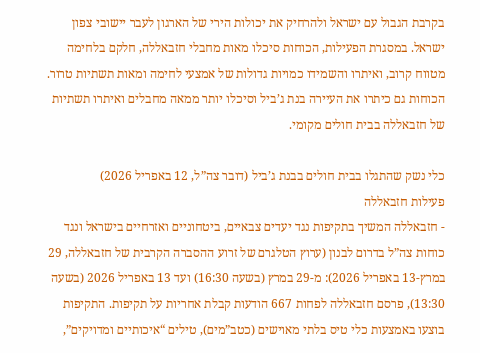בקרבת הגבול עם ישראל ולהרחיק את יכולות הירי של הארגון לעבר יישובי צפון ישראל. במסגרת הפעילות, הכוחות סיכלו מאות מחבלי חזבאללה, חלקם בלחימה מטווח קרוב, ואיתרו והשמידו כמויות גדולות של אמצעי לחימה ומאות תשתיות טרור. הכוחות גם כיתרו את העיירה בנת ג’ביל וסיכלו יותר ממאה מחבלים ואיתרו תשתיות של חזבאללה בבית חולים מקומי.

כלי נשק שהתגלו בבית חולים בבנת ג’ביל (דובר צה”ל, 12 באפריל 2026)
פעילות חזבאללה
- חזבאללה המשיך בתקיפות נגד יעדים צבאיים, ביטחוניים ואזרחיים בישראל ונגד כוחות צה”ל בדרום לבנון (ערוץ הטלגרם של זרוע ההסברה הקרבית של חזבאללה, 29 במרץ-13 באפריל 2026): מ-29 במרץ (בשעה 16:30) ועד 13 באפריל 2026 (בשעה 13:30), פרסם חזבאללה לפחות 667 הודעות קבלת אחריות על תקיפות. התקיפות בוצעו באמצעות כלי טיס בלתי מאוישים (כטב”מים), טילים “איכותיים ומדויקים”,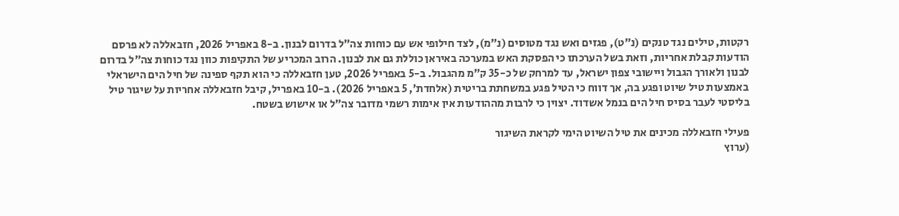רקטות, טילים נגד טנקים (נ”ט), פגזים ואש נגד מטוסים (נ”מ), לצד חילופי אש עם כוחות צה”ל בדרום לבנון. ב-8 באפריל 2026, חזבאללה לא פרסם הודעות קבלת אחריות, וזאת בשל הערכתו כי הפסקת האש במערכה באיראן כוללת גם את לבנון. הרוב המכריע של התקיפות כוון נגד כוחות צה”ל בדרום לבנון ולאורך הגבול ויישובי צפון ישראל, עד למרחק של כ-35 ק”מ מהגבול. ב-5 באפריל 2026, טען חזבאללה כי הוא תקף ספינה של חיל הים הישראלי באמצעות טיל שיוט ופגע בה, אך דווח כי הטיל פגע במשחתת בריטית (אלחדת’, 5 באפריל 2026). ב-10 באפריל, קיבל חזבאללה אחריות על שיגור טיל בליסטי לעבר בסיס חיל הים בנמל אשדוד. יצוין כי לרבות מההודעות אין אימות רשמי מדובר צה”ל או אישוש בשטח.

פעילי חזבאללה מכינים את טיל השיוט הימי לקראת השיגור
(ערוץ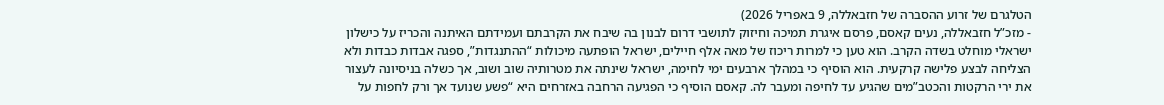הטלגרם של זרוע ההסברה של חזבאללה, 9 באפריל 2026)
- מזכ”ל חזבאללה, נעים קאסם, פרסם איגרת תמיכה וחיזוק לתושבי דרום לבנון בה שיבח את הקרבתם ועמידתם האיתנה והכריז על כישלון ישראלי מוחלט בשדה הקרב. הוא טען כי למרות ריכוז של מאה אלף חיילים, ישראל הופתעה מיכולות “ההתנגדות”, ספגה אבדות כבדות ולא הצליחה לבצע פלישה קרקעית. הוא הוסיף כי במהלך ארבעים ימי לחימה, ישראל שינתה את מטרותיה שוב ושוב, אך כשלה בניסיונה לעצור את ירי הרקטות והכטב”מים שהגיע עד לחיפה ומעבר לה. קאסם הוסיף כי הפגיעה הרחבה באזרחים היא “פשע שנועד אך ורק לחפות על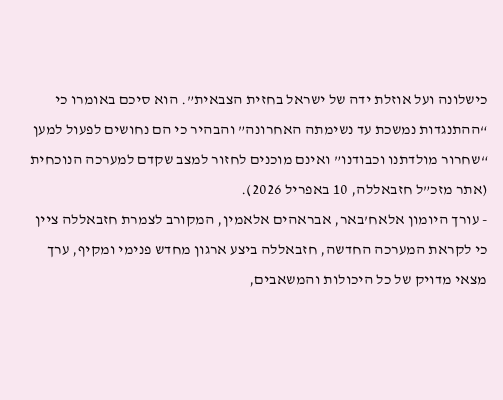כישלונה ועל אוזלת ידה של ישראל בחזית הצבאית”. הוא סיכם באומרו כי “ההתנגדות נמשכת עד נשימתה האחרונה” והבהיר כי הם נחושים לפעול למען “שחרור מולדתנו וכבודנו” ואינם מוכנים לחזור למצב שקדם למערכה הנוכחית (אתר מזכ”ל חזבאללה, 10 באפריל 2026).
- עורך היומון אלאח’באר, אבראהים אלאמין, המקורב לצמרת חזבאללה ציין כי לקראת המערכה החדשה, חזבאללה ביצע ארגון מחדש פנימי ומקיף, ערך מצאי מדויק של כל היכולות והמשאבים,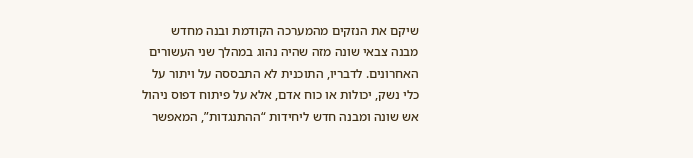שיקם את הנזקים מהמערכה הקודמת ובנה מחדש מבנה צבאי שונה מזה שהיה נהוג במהלך שני העשורים האחרונים. לדבריו, התוכנית לא התבססה על ויתור על כלי נשק, יכולות או כוח אדם, אלא על פיתוח דפוס ניהול אש שונה ומבנה חדש ליחידות “ההתנגדות”, המאפשר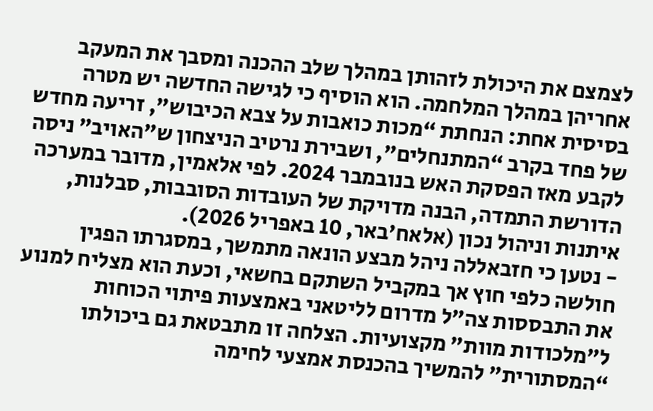לצמצם את היכולת לזהותן במהלך שלב ההכנה ומסבך את המעקב אחריהן במהלך המלחמה. הוא הוסיף כי לגישה החדשה יש מטרה בסיסית אחת: הנחתת “מכות כואבות על צבא הכיבוש”, זריעה מחדש של פחד בקרב “המתנחלים”, ושבירת נרטיב הניצחון ש”האויב” ניסה לקבע מאז הפסקת האש בנובמבר 2024. לפי אלאמין, מדובר במערכה הדורשת התמדה, הבנה מדויקת של העובדות הסובבות, סבלנות, איתנות וניהול נכון (אלאח’באר, 10 באפריל 2026).
- נטען כי חזבאללה ניהל מבצע הונאה מתמשך, במסגרתו הפגין חולשה כלפי חוץ אך במקביל השתקם בחשאי, וכעת הוא מצליח למנוע את התבססות צה”ל מדרום לליטאני באמצעות פיתוי הכוחות ל”מלכודות מוות” מקצועיות. הצלחה זו מתבטאת גם ביכולתו “המסתורית” להמשיך בהכנסת אמצעי לחימה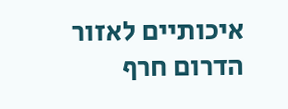איכותיים לאזור הדרום חרף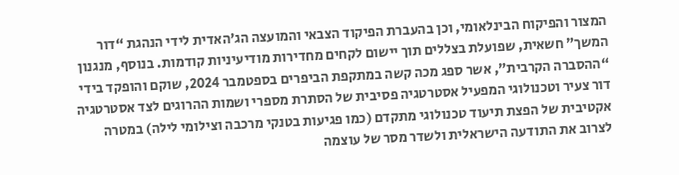המצור והפיקוח הבינלאומי, וכן בהעברת הפיקוד הצבאי והמועצה הג’האדית לידי הנהגת “דור המשך” חשאית, שפועלת בצללים תוך יישום לקחים מחדירות מודיעיניות קודמות. בנוסף, מנגנון “ההסברה הקרבית”, אשר ספג מכה קשה במתקפת הביפרים בספטמבר 2024, שוקם והופקד בידי דור צעיר וטכנולוגי המפעיל אסטרטגיה פסיבית של הסתרת מספרי ושמות ההרוגים לצד אסטרטגיה אקטיבית של הפצת תיעוד טכנולוגי מתקדם (כמו פגיעות בטנקי מרכבה וצילומי לילה) במטרה לצרוב את התודעה הישראלית ולשדר מסר של עוצמה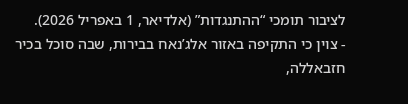לציבור תומכי “ההתנגדות” (אלדיאר, 1 באפריל 2026).
- צוין כי התקיפה באזור אלג’נאח בבירות, שבה סוכל בכיר חזבאללה,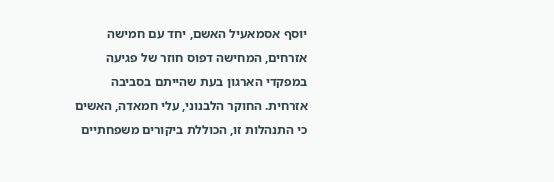יוסף אסמאעיל האשם, יחד עם חמישה אזרחים, המחישה דפוס חוזר של פגיעה במפקדי הארגון בעת שהייתם בסביבה אזרחית. החוקר הלבנוני, עלי חמאדה, האשים כי התנהלות זו, הכוללת ביקורים משפחתיים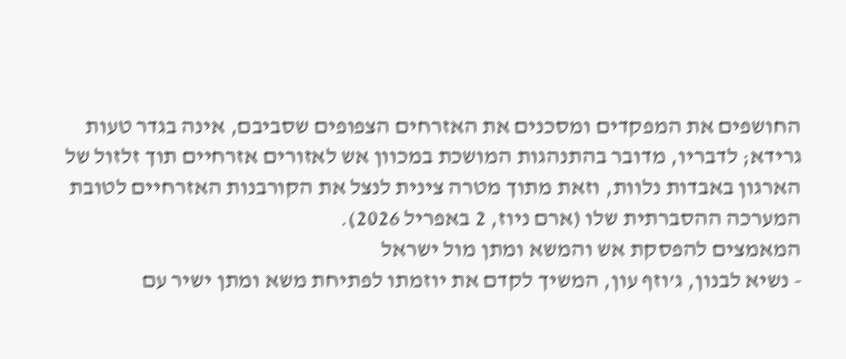החושפים את המפקדים ומסכנים את האזרחים הצפופים שסביבם, אינה בגדר טעות גרידא; לדבריו, מדובר בהתנהגות המושכת במכוון אש לאזורים אזרחיים תוך זלזול של הארגון באבדות נלוות, וזאת מתוך מטרה צינית לנצל את הקורבנות האזרחיים לטובת המערכה ההסברתית שלו (ארם ניוז, 2 באפריל 2026).
המאמצים להפסקת אש והמשא ומתן מול ישראל
- נשיא לבנון, ג’וזף עון, המשיך לקדם את יוזמתו לפתיחת משא ומתן ישיר עם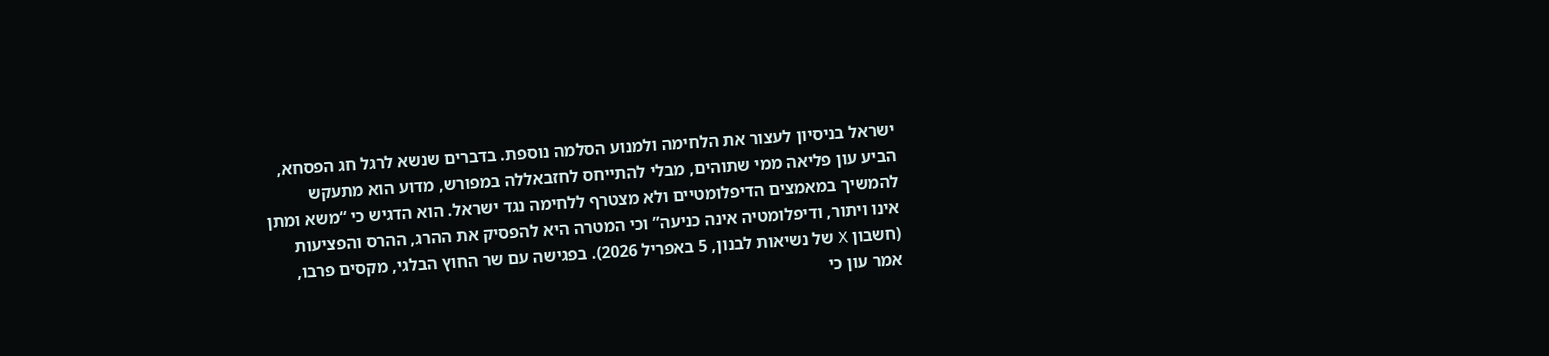ישראל בניסיון לעצור את הלחימה ולמנוע הסלמה נוספת. בדברים שנשא לרגל חג הפסחא, הביע עון פליאה ממי שתוהים, מבלי להתייחס לחזבאללה במפורש, מדוע הוא מתעקש להמשיך במאמצים הדיפלומטיים ולא מצטרף ללחימה נגד ישראל. הוא הדגיש כי “משא ומתן אינו ויתור, ודיפלומטיה אינה כניעה” וכי המטרה היא להפסיק את ההרג, ההרס והפציעות (חשבון X של נשיאות לבנון, 5 באפריל 2026). בפגישה עם שר החוץ הבלגי, מקסים פרבו, אמר עון כי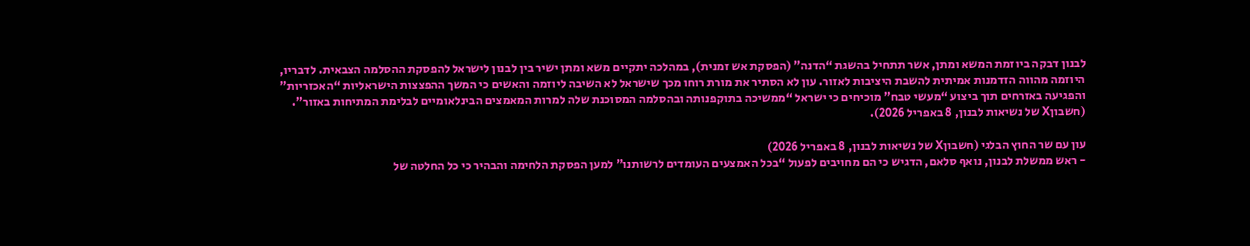לבנון דבקה ביוזמת המשא ומתן, אשר תתחיל בהשגת “הדנה” (הפסקת אש זמנית), במהלכה יתקיים משא ומתן ישיר בין לבנון לישראל להפסקת ההסלמה הצבאית. לדבריו, היוזמה מהווה הזדמנות אמיתית להשבת היציבות לאזור. עון לא הסתיר את מורת רוחו מכך שישראל לא השיבה ליוזמה והאשים כי המשך ההפצצות הישראליות “האכזריות” והפגיעה באזרחים תוך ביצוע “מעשי טבח” מוכיחים כי ישראל “ממשיכה בתוקפנותה ובהסלמה המסוכנת שלה למרות המאמצים הבינלאומיים לבלימת המתיחות באזור”. (חשבוןX של נשיאות לבנון, 8 באפריל 2026).

עון עם שר החוץ הבלגי (חשבוןX של נשיאות לבנון, 8 באפריל 2026)
- ראש ממשלת לבנון, נואף סלאם, הדגיש כי הם מחויבים לפעול “בכל האמצעים העומדים לרשותנו” למען הפסקת הלחימה והבהיר כי כל החלטה של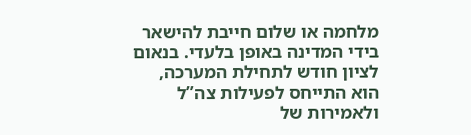מלחמה או שלום חייבת להישאר בידי המדינה באופן בלעדי. בנאום לציון חודש לתחילת המערכה, הוא התייחס לפעילות צה”ל ולאמירות של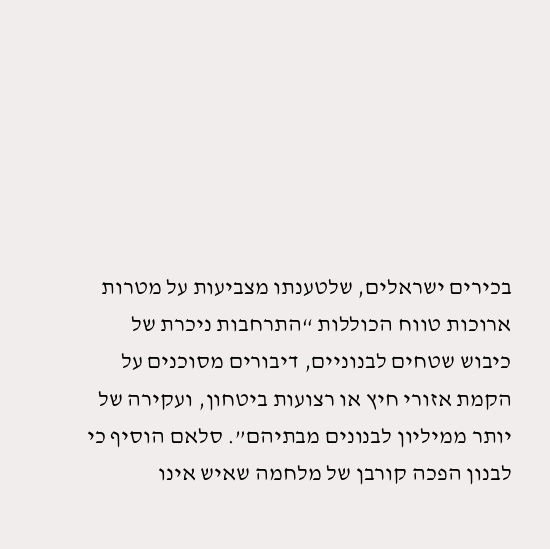בכירים ישראלים, שלטענתו מצביעות על מטרות ארוכות טווח הכוללות “התרחבות ניכרת של כיבוש שטחים לבנוניים, דיבורים מסוכנים על הקמת אזורי חיץ או רצועות ביטחון, ועקירה של יותר ממיליון לבנונים מבתיהם”. סלאם הוסיף כי לבנון הפכה קורבן של מלחמה שאיש אינו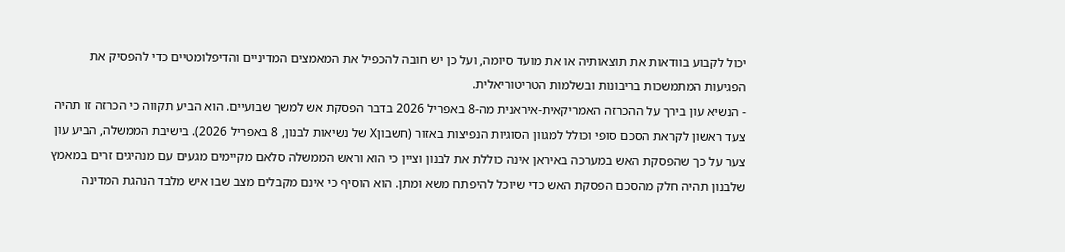יכול לקבוע בוודאות את תוצאותיה או את מועד סיומה, ועל כן יש חובה להכפיל את המאמצים המדיניים והדיפלומטיים כדי להפסיק את הפגיעות המתמשכות בריבונות ובשלמות הטריטוריאלית.
- הנשיא עון בירך על ההכרזה האמריקאית-איראנית מה-8 באפריל 2026 בדבר הפסקת אש למשך שבועיים. הוא הביע תקווה כי הכרזה זו תהיה צעד ראשון לקראת הסכם סופי וכולל למגוון הסוגיות הנפיצות באזור (חשבוןX של נשיאות לבנון, 8 באפריל 2026). בישיבת הממשלה, הביע עון צער על כך שהפסקת האש במערכה באיראן אינה כוללת את לבנון וציין כי הוא וראש הממשלה סלאם מקיימים מגעים עם מנהיגים זרים במאמץ שלבנון תהיה חלק מהסכם הפסקת האש כדי שיוכל להיפתח משא ומתן. הוא הוסיף כי אינם מקבלים מצב שבו איש מלבד הנהגת המדינה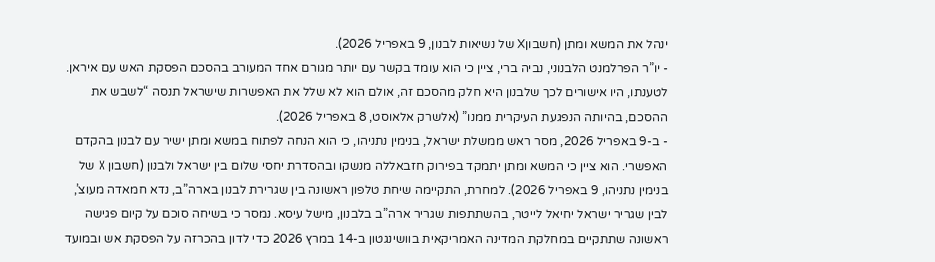ינהל את המשא ומתן (חשבוןX של נשיאות לבנון, 9 באפריל 2026).
- יו”ר הפרלמנט הלבנוני, נביה ברי, ציין כי הוא עומד בקשר עם יותר מגורם אחד המעורב בהסכם הפסקת האש עם איראן. לטענתו, היו אישורים לכך שלבנון היא חלק מהסכם זה, אולם הוא לא שלל את האפשרות שישראל תנסה “לשבש את ההסכם, בהיותה הנפגעת העיקרית ממנו” (אלשרק אלאוסט, 8 באפריל 2026).
- ב-9 באפריל 2026, מסר ראש ממשלת ישראל, בנימין נתניהו, כי הוא הנחה לפתוח במשא ומתן ישיר עם לבנון בהקדם האפשרי. הוא ציין כי המשא ומתן יתמקד בפירוק חזבאללה מנשקו ובהסדרת יחסי שלום בין ישראל ולבנון (חשבון X של בנימין נתניהו, 9 באפריל 2026). למחרת, התקיימה שיחת טלפון ראשונה בין שגרירת לבנון בארה”ב, נדא חמאדה מעוצ’, לבין שגריר ישראל יחיאל לייטר, בהשתתפות שגריר ארה”ב בלבנון, מישל עיסא. נמסר כי בשיחה סוכם על קיום פגישה ראשונה שתתקיים במחלקת המדינה האמריקאית בוושינגטון ב-14 במרץ 2026 כדי לדון בהכרזה על הפסקת אש ובמועד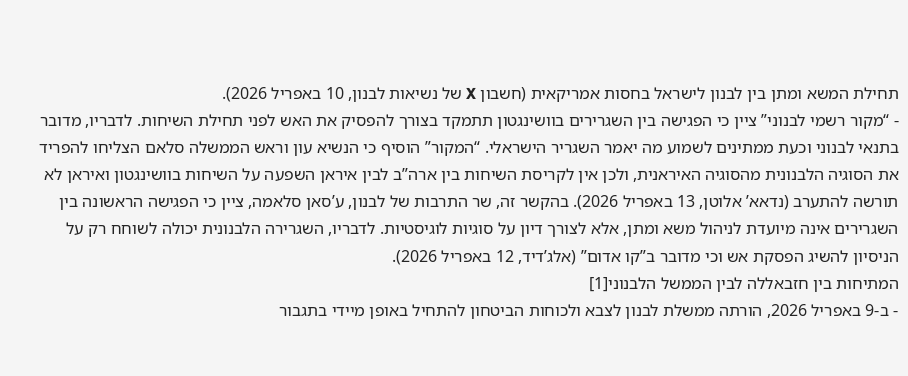תחילת המשא ומתן בין לבנון לישראל בחסות אמריקאית (חשבון X של נשיאות לבנון, 10 באפריל 2026).
- “מקור רשמי לבנוני” ציין כי הפגישה בין השגרירים בוושינגטון תתמקד בצורך להפסיק את האש לפני תחילת השיחות. לדבריו, מדובר בתנאי לבנוני וכעת ממתינים לשמוע מה יאמר השגריר הישראלי. “המקור” הוסיף כי הנשיא עון וראש הממשלה סלאם הצליחו להפריד את הסוגיה הלבנונית מהסוגיה האיראנית, ולכן אין לקריסת השיחות בין ארה”ב לבין איראן השפעה על השיחות בוושינגטון ואיראן לא תורשה להתערב (נדאא’ אלוטן, 13 באפריל 2026). בהקשר זה, שר התרבות של לבנון, ע’סאן סלאמה, ציין כי הפגישה הראשונה בין השגרירים אינה מיועדת לניהול משא ומתן, אלא לצורך דיון על סוגיות לוגיסטיות. לדבריו, השגרירה הלבנונית יכולה לשוחח רק על הניסיון להשיג הפסקת אש וכי מדובר ב”קו אדום” (אלג’דיד, 12 באפריל 2026).
המתיחות בין חזבאללה לבין הממשל הלבנוני[1]
- ב-9 באפריל 2026, הורתה ממשלת לבנון לצבא ולכוחות הביטחון להתחיל באופן מיידי בתגבור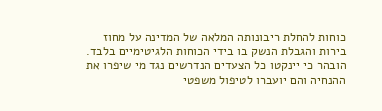כוחות להחלת ריבונותה המלאה של המדינה על מחוז בירות והגבלת הנשק בו בידי הכוחות הלגיטימיים בלבד. הובהר כי יינקטו כל הצעדים הנדרשים נגד מי שיפרו את ההנחיה והם יועברו לטיפול משפטי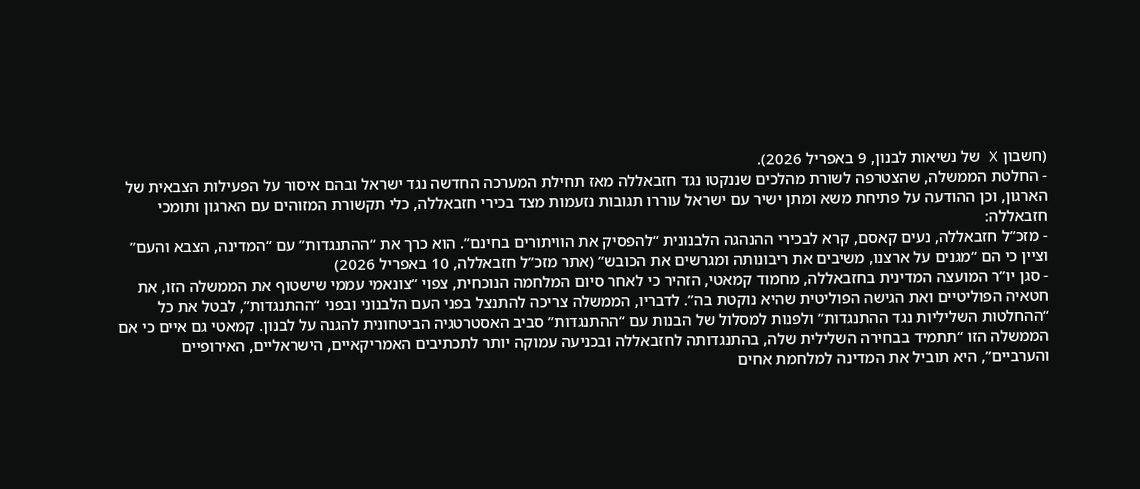(חשבון X של נשיאות לבנון, 9 באפריל 2026).
- החלטת הממשלה, שהצטרפה לשורת מהלכים שננקטו נגד חזבאללה מאז תחילת המערכה החדשה נגד ישראל ובהם איסור על הפעילות הצבאית של הארגון, וכן ההודעה על פתיחת משא ומתן ישיר עם ישראל עוררו תגובות נזעמות מצד בכירי חזבאללה, כלי תקשורת המזוהים עם הארגון ותומכי חזבאללה:
- מזכ”ל חזבאללה, נעים קאסם, קרא לבכירי ההנהגה הלבנונית “להפסיק את הוויתורים בחינם”. הוא כרך את “ההתנגדות” עם “המדינה, הצבא והעם” וציין כי הם “מגנים על ארצנו, משיבים את ריבונותה ומגרשים את הכובש” (אתר מזכ”ל חזבאללה, 10 באפריל 2026)
- סגן יו”ר המועצה המדינית בחזבאללה, מחמוד קמאטי, הזהיר כי לאחר סיום המלחמה הנוכחית, צפוי “צונאמי עממי שישטוף את הממשלה הזו, את חטאיה הפוליטיים ואת הגישה הפוליטית שהיא נוקטת בה”. לדבריו, הממשלה צריכה להתנצל בפני העם הלבנוני ובפני “ההתנגדות”, לבטל את כל “ההחלטות השליליות נגד ההתנגדות” ולפנות למסלול של הבנות עם “ההתנגדות” סביב האסטרטגיה הביטחונית להגנה על לבנון. קמאטי גם איים כי אם הממשלה הזו “תתמיד בבחירה השלילית שלה, בהתנגדותה לחזבאללה ובכניעה עמוקה יותר לתכתיבים האמריקאיים, הישראליים, האירופיים והערביים”, היא תוביל את המדינה למלחמת אחים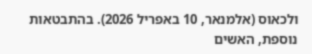ולכאוס (אלמנאר, 10 באפריל 2026). בהתבטאות נוספת, האשים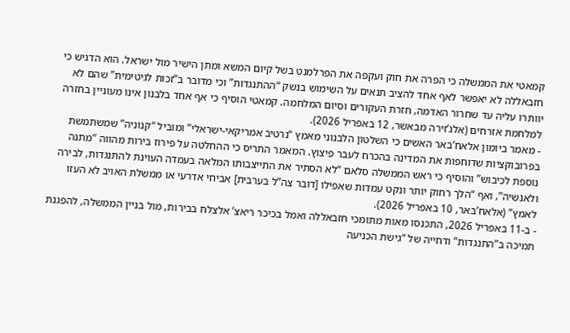קמאטי את הממשלה כי הפרה את חוק ועקפה את הפרלמנט בשל קיום המשא ומתן הישיר מול ישראל. הוא הדגיש כי חזבאללה לא יאפשר לאף אחד להציב תנאים על השימוש בנשק “ההתנגדות” וכי מדובר ב”זכות לגיטימית” שהם לא יוותרו עליה עד שחרור האדמה, חזרת העקורים וסיום המלחמה. קמאטי הוסיף כי אף אחד בלבנון אינו מעוניין בחזרה למלחמת אזרחים (אלג’זירה מבאשר, 12 באפריל 2026).
- מאמר ביומון אלאח’באר האשים כי השלטון הלבנוני מאמץ “נרטיב אמריקאי-ישראלי” ומוביל “קנוניה” שמשתמשת בפרובוקציות שדוחפות את המדינה בהכרח לעבר פיצוץ. המאמר התריס כי ההחלטה על פירוז בירות מהווה “מתנה נוספת לכיבוש” והוסיף כי ראש הממשלה סלאם “לא הסתיר את התייצבותו המלאה בעמדה העוינת להתנגדות, לבירה ולאנשיה”, ואף “הלך רחוק יותר ונקט עמדות שאפילו [דובר צה”ל בערבית] אביחי אדרעי או ממשלת האויב לא העזו לאמץ” (אלאח’באר, 10 באפריל 2026).
- ב-11 באפריל 2026, התכנסו מאות מתומכי חזבאללה ואמל בכיכר ריאצ’ אלצלח בבירות, מול בניין הממשלה, להפגנת תמיכה ב”התנגדות” ודחייה של “גישת הכניעה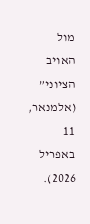מול האויב הציוני” (אלמנאר, 11 באפריל 2026).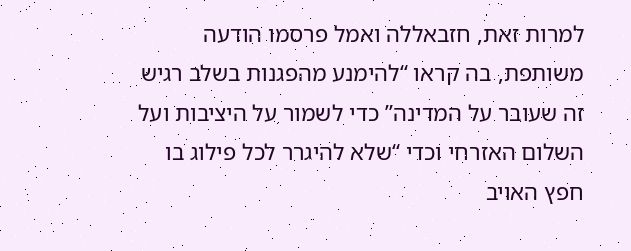למרות זאת, חזבאללה ואמל פרסמו הודעה משותפת, בה קראו “להימנע מהפגנות בשלב רגיש זה שעובר על המדינה” כדי לשמור על היציבות ועל השלום האזרחי וכדי “שלא להיגרר לכל פילוג בו חפץ האויב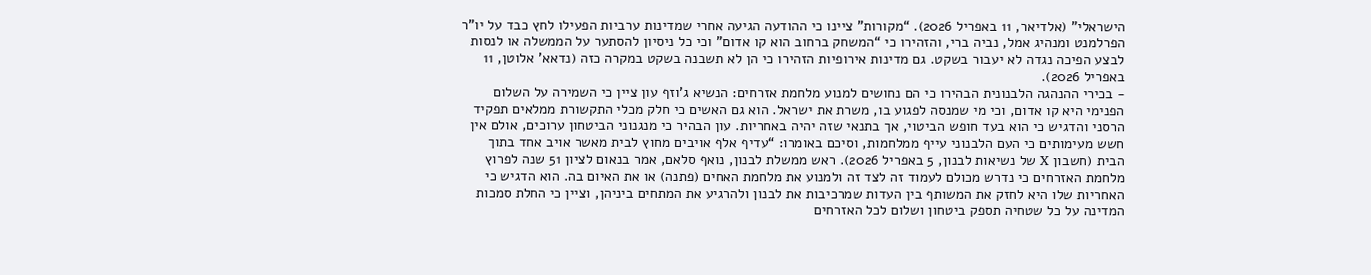הישראלי” (אלדיאר, 11 באפריל 2026). “מקורות” ציינו כי ההודעה הגיעה אחרי שמדינות ערביות הפעילו לחץ כבד על יו”ר הפרלמנט ומנהיג אמל, נביה ברי, והזהירו כי “המשחק ברחוב הוא קו אדום” וכי כל ניסיון להסתער על הממשלה או לנסות לבצע הפיכה נגדה לא יעבור בשקט. גם מדינות אירופיות הזהירו כי הן לא תשבנה בשקט במקרה כזה (נדאא’ אלוטן, 11 באפריל 2026).
- בכירי ההנהגה הלבנונית הבהירו כי הם נחושים למנוע מלחמת אזרחים: הנשיא ג’וזף עון ציין כי השמירה על השלום הפנימי היא קו אדום, וכי מי שמנסה לפגוע בו, משרת את ישראל. הוא גם האשים כי חלק מכלי התקשורת ממלאים תפקיד הרסני והדגיש כי הוא בעד חופש הביטוי, אך בתנאי שזה יהיה באחריות. עון הבהיר כי מנגנוני הביטחון ערוכים, אולם אין חשש מעימותים כי העם הלבנוני עייף ממלחמות, וסיכם באומרו: “עדיף אלף אויבים מחוץ לבית מאשר אויב אחד בתוך הבית (חשבון X של נשיאות לבנון, 5 באפריל 2026). ראש ממשלת לבנון, נואף סלאם, אמר בנאום לציון 51 שנה לפרוץ מלחמת האזרחים כי נדרש מכולם לעמוד זה לצד זה ולמנוע את מלחמת האחים (פתנה) או את האיום בה. הוא הדגיש כי האחריות שלו היא לחזק את המשותף בין העדות שמרכיבות את לבנון ולהרגיע את המתחים ביניהן, וציין כי החלת סמכות המדינה על כל שטחיה תספק ביטחון ושלום לכל האזרחים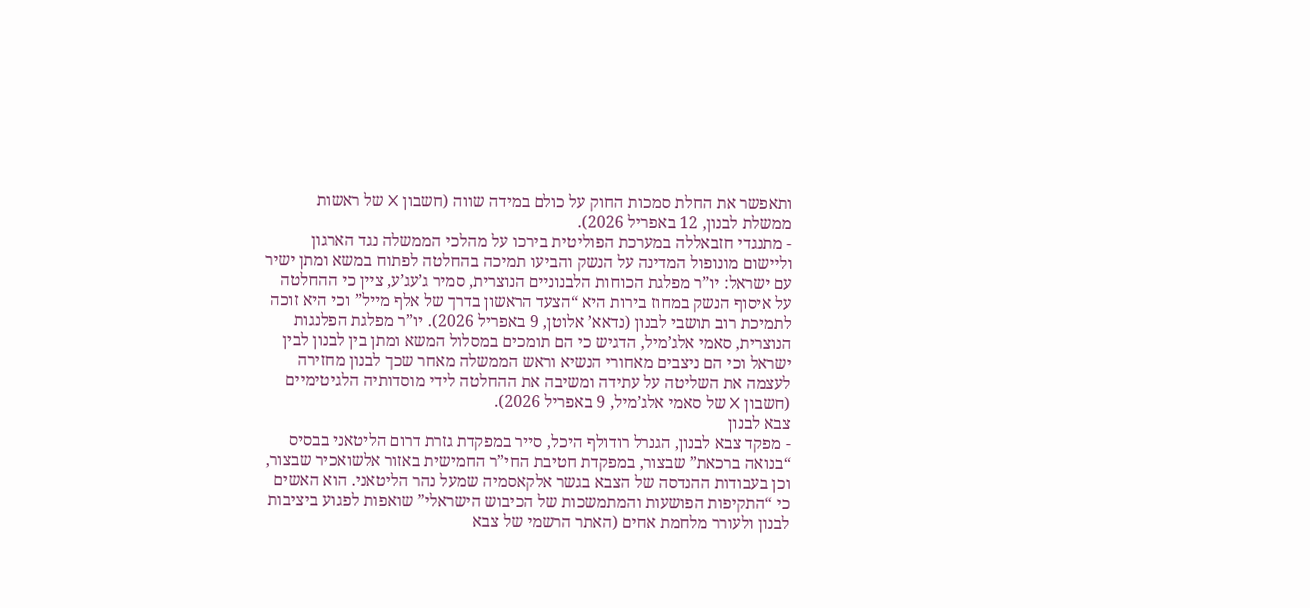ותאפשר את החלת סמכות החוק על כולם במידה שווה (חשבון X של ראשות ממשלת לבנון, 12 באפריל 2026).
- מתנגדי חזבאללה במערכת הפוליטית בירכו על מהלכי הממשלה נגד הארגון וליישום מונופול המדינה על הנשק והביעו תמיכה בהחלטה לפתוח במשא ומתן ישיר עם ישראל: יו”ר מפלגת הכוחות הלבנוניים הנוצרית, סמיר ג’עג’ע, ציין כי ההחלטה על איסוף הנשק במחוז בירות היא “הצעד הראשון בדרך של אלף מייל” וכי היא זוכה לתמיכת רוב תושבי לבנון (נדאא’ אלוטן, 9 באפריל 2026). יו”ר מפלגת הפלנגות הנוצרית, סאמי אלג’מיל, הדגיש כי הם תומכים במסלול המשא ומתן בין לבנון לבין ישראל וכי הם ניצבים מאחורי הנשיא וראש הממשלה מאחר שכך לבנון מחזירה לעצמה את השליטה על עתידה ומשיבה את ההחלטה לידי מוסדותיה הלגיטימיים (חשבון X של סאמי אלג’מיל, 9 באפריל 2026).
צבא לבנון
- מפקד צבא לבנון, הגנרל רודולף היכל, סייר במפקדת גזרת דרום הליטאני בבסיס “בנואה ברכאת” שבצור, במפקדת חטיבת החי”ר החמישית באזור אלשואכיר שבצור, וכן בעבודות ההנדסה של הצבא בגשר אלקאסמיה שמעל נהר הליטאני. הוא האשים כי “התקיפות הפושעות והמתמשכות של הכיבוש הישראלי” שואפות לפגוע ביציבות לבנון ולעורר מלחמת אחים (האתר הרשמי של צבא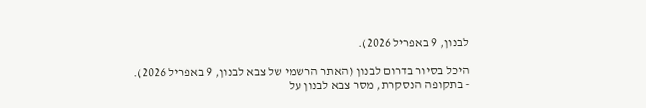לבנון, 9 באפריל 2026).

היכל בסיור בדרום לבנון (האתר הרשמי של צבא לבנון, 9 באפריל 2026).
- בתקופה הנסקרת, מסר צבא לבנון על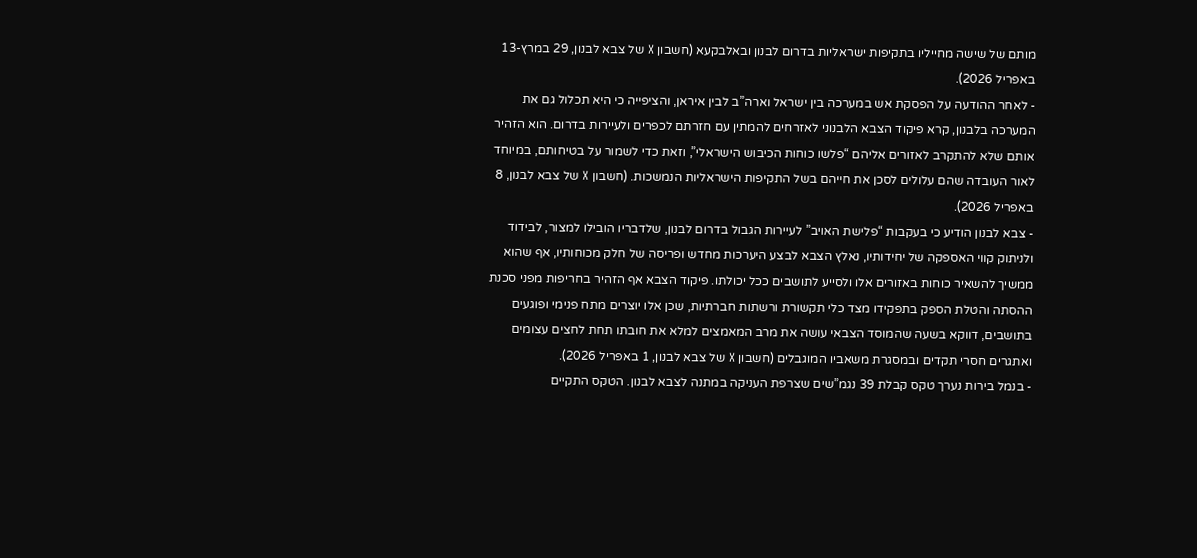מותם של שישה מחייליו בתקיפות ישראליות בדרום לבנון ובאלבקעא (חשבון X של צבא לבנון, 29 במרץ-13 באפריל 2026).
- לאחר ההודעה על הפסקת אש במערכה בין ישראל וארה”ב לבין איראן, והציפייה כי היא תכלול גם את המערכה בלבנון, קרא פיקוד הצבא הלבנוני לאזרחים להמתין עם חזרתם לכפרים ולעיירות בדרום. הוא הזהיר אותם שלא להתקרב לאזורים אליהם “פלשו כוחות הכיבוש הישראלי”, וזאת כדי לשמור על בטיחותם, במיוחד לאור העובדה שהם עלולים לסכן את חייהם בשל התקיפות הישראליות הנמשכות. (חשבון X של צבא לבנון, 8 באפריל 2026).
- צבא לבנון הודיע כי בעקבות “פלישת האויב” לעיירות הגבול בדרום לבנון, שלדבריו הובילו למצור, לבידוד ולניתוק קווי האספקה של יחידותיו, נאלץ הצבא לבצע היערכות מחדש ופריסה של חלק מכוחותיו, אף שהוא ממשיך להשאיר כוחות באזורים אלו ולסייע לתושבים ככל יכולתו. פיקוד הצבא אף הזהיר בחריפות מפני סכנת ההסתה והטלת הספק בתפקידו מצד כלי תקשורת ורשתות חברתיות, שכן אלו יוצרים מתח פנימי ופוגעים בתושבים, דווקא בשעה שהמוסד הצבאי עושה את מרב המאמצים למלא את חובתו תחת לחצים עצומים ואתגרים חסרי תקדים ובמסגרת משאביו המוגבלים (חשבון X של צבא לבנון, 1 באפריל 2026).
- בנמל בירות נערך טקס קבלת 39 נגמ”שים שצרפת העניקה במתנה לצבא לבנון. הטקס התקיים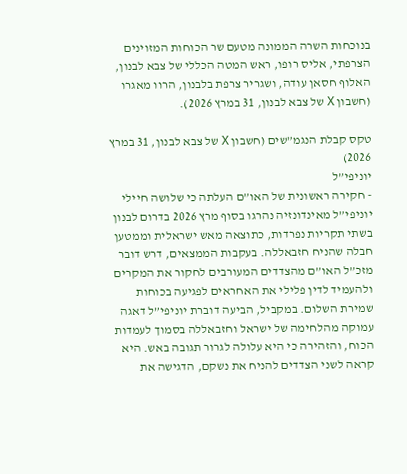בנוכחות השרה הממונה מטעם שר הכוחות המזוינים הצרפתי, אליס רופו, ראש המטה הכללי של צבא לבנון, האלוף חסאן עודה, ושגריר צרפת בלבנון, הרוו מאגרו (חשבון X של צבא לבנון, 31 במרץ 2026).

טקס קבלת הנגמ”שים (חשבון X של צבא לבנון, 31 במרץ 2026)
יוניפי”ל
- חקירה ראשונית של האו”ם העלתה כי שלושה חיילי יוניפי”ל מאינדונזיה נהרגו בסוף מרץ 2026 בדרום לבנון בשתי תקריות נפרדות, כתוצאה מאש ישראלית וממטען חבלה שהניח חזבאללה. בעקבות הממצאים, דרש דובר מזכ”ל האו”ם מהצדדים המעורבים לחקור את המקרים ולהעמיד לדין פלילי את האחראים לפגיעה בכוחות שמירת השלום. במקביל, הביעה דוברת יוניפי”ל דאגה עמוקה מהלחימה של ישראל וחזבאללה בסמוך לעמדות הכוח, והזהירה כי היא עלולה לגרור תגובה באש. היא קראה לשני הצדדים להניח את נשקם, הדגישה את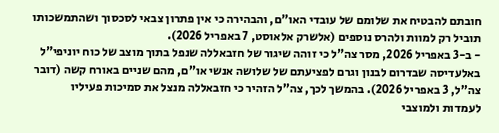חובתם להבטיח את שלומם של עובדי האו”ם, והבהירה כי אין פתרון צבאי לסכסוך ושהתמשכותו תוביל רק למוות ולהרס נוספים (אלשרק אלאוסט, 7 באפריל 2026).
- ב-3 באפריל 2026, מסר צה”ל כי זוהה שיגור של חזבאללה שנפל בתוך מוצב של כוח יוניפי”ל באלעדיסה שבדרום לבנון וגרם לפציעתם של שלושה אנשי או”ם, מהם שניים באורח קשה (דובר צה”ל, 3 באפריל 2026). בהמשך לכך, צה”ל הזהיר כי חזבאללה מנצל את סמיכות פעיליו לעמדות ולמוצבי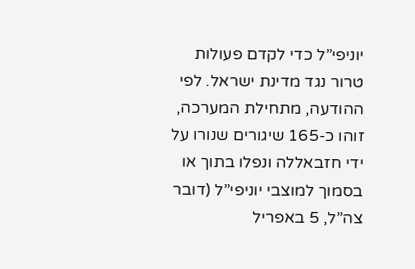יוניפי”ל כדי לקדם פעולות טרור נגד מדינת ישראל. לפי ההודעה, מתחילת המערכה, זוהו כ-165 שיגורים שנורו על ידי חזבאללה ונפלו בתוך או בסמוך למוצבי יוניפי”ל (דובר צה”ל, 5 באפריל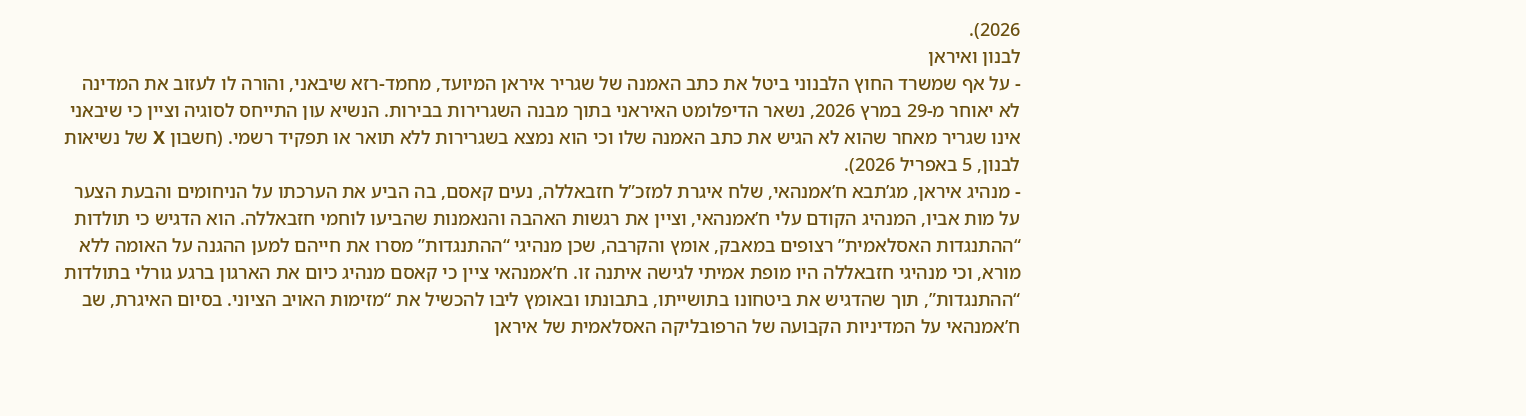2026).
לבנון ואיראן
- על אף שמשרד החוץ הלבנוני ביטל את כתב האמנה של שגריר איראן המיועד, מחמד-רזא שיבאני, והורה לו לעזוב את המדינה לא יאוחר מ-29 במרץ 2026, נשאר הדיפלומט האיראני בתוך מבנה השגרירות בבירות. הנשיא עון התייחס לסוגיה וציין כי שיבאני אינו שגריר מאחר שהוא לא הגיש את כתב האמנה שלו וכי הוא נמצא בשגרירות ללא תואר או תפקיד רשמי. (חשבון X של נשיאות לבנון, 5 באפריל 2026).
- מנהיג איראן, מג’תבא ח’אמנהאי, שלח איגרת למזכ”ל חזבאללה, נעים קאסם, בה הביע את הערכתו על הניחומים והבעת הצער על מות אביו, המנהיג הקודם עלי ח’אמנהאי, וציין את רגשות האהבה והנאמנות שהביעו לוחמי חזבאללה. הוא הדגיש כי תולדות “ההתנגדות האסלאמית” רצופים במאבק, אומץ והקרבה, שכן מנהיגי “ההתנגדות” מסרו את חייהם למען ההגנה על האומה ללא מורא, וכי מנהיגי חזבאללה היו מופת אמיתי לגישה איתנה זו. ח’אמנהאי ציין כי קאסם מנהיג כיום את הארגון ברגע גורלי בתולדות “ההתנגדות”, תוך שהדגיש את ביטחונו בתושייתו, בתבונתו ובאומץ ליבו להכשיל את “מזימות האויב הציוני. בסיום האיגרת, שב ח’אמנהאי על המדיניות הקבועה של הרפובליקה האסלאמית של איראן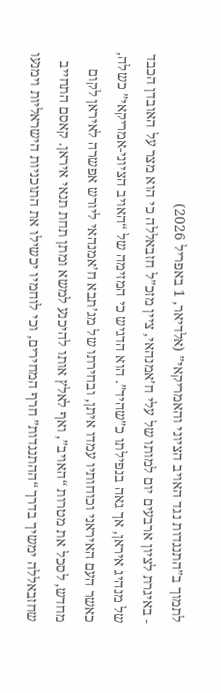לתמוך ב”התנגדות נגד האויב הציוני והאמריקאי” (אלדיאר, 1 באפריל 2026)
- באיגרת לציון ארבעים יום למותו של עלי ח’אמנהאי, ציין מזכ”ל חזבאללה כי הוא מצר על האובדן הכבד של מנהיג איראן, אך גאה בנפילתו כ”שהיד”. הוא הדגיש כי המזימה של “האויב הציוני-אמריקאי” כשלה, כאשר העם האיראני וכוחותיו עמדו איתן, ובחירתו של מג’תבא ח’אמנהאי ליורש אפשרה לאיראן לקום מחדש, לסכל את מטרות “האויב”, ואף לאלץ אותו להיכנע למשא ומתן תחת תנאי איראן. קאסם התחייב שחזבאללה ימשיך בדרך “ההתנגדות” חרף המחירים, וכי לוחמיו יכשילו את התוכניות הישראליות וימנעו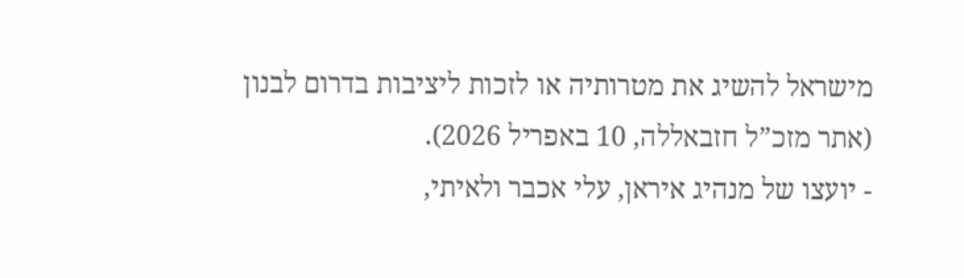מישראל להשיג את מטרותיה או לזכות ליציבות בדרום לבנון (אתר מזכ”ל חזבאללה, 10 באפריל 2026).
- יועצו של מנהיג איראן, עלי אכבר ולאיתי,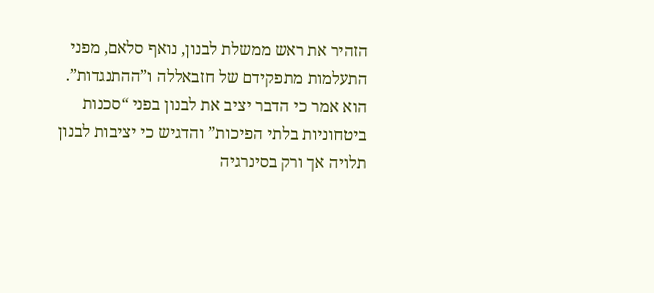הזהיר את ראש ממשלת לבנון, נואף סלאם, מפני התעלמות מתפקידם של חזבאללה ו”ההתנגדות”. הוא אמר כי הדבר יציב את לבנון בפני “סכנות ביטחוניות בלתי הפיכות” והדגיש כי יציבות לבנון תלויה אך ורק בסינרגיה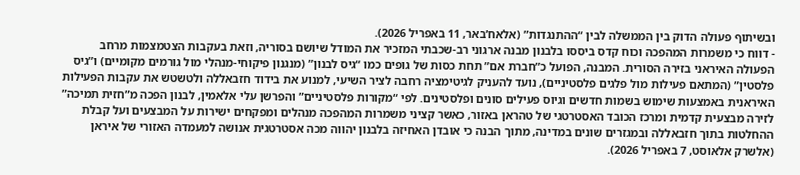ובשיתוף פעולה הדוק בין הממשלה לבין “ההתנגדות” (אלאח’באר, 11 באפריל 2026).
- דווח כי משמרות המהפכה וכוח קדס ביססו בלבנון מבנה ארגוני רב-שכבתי המזכיר את המודל שיושם בסוריה, וזאת בעקבות הצטמצמות מרחב הפעולה האיראני בזירה הסורית. המבנה, הפועל כ”חברת אם” תחת כסות של גופים כמו “גיס לבנון” (מנגנון פיקוחי-מנהלי מול גורמים מקומיים) ו”גיס פלסטין” (המתאם פעילות מול פלגים פלסטיניים), נועד להעניק לגיטימציה רחבה לציר השיעי, למנוע את בידוד חזבאללה ולטשטש את עקבות הפעילות האיראנית באמצעות שימוש בשמות חדשים וגיוס פעילים סונים ופלסטינים. לפי “מקורות פלסטיניים” והפרשן עלי אלאמין, לבנון הפכה מ”חזית תמיכה” לזירה מבצעית קדמית ומרכז הכובד האסטרטגי של טהראן באזור, כאשר קציני משמרות המהפכה מנהלים ומפקחים ישירות על המבצעים ועל קבלת ההחלטות בתוך חזבאללה ובמגזרים שונים במדינה, מתוך הבנה כי אובדן האחיזה בלבנון יהווה מכה אסטרטגית אנושה למעמדה האזורי של איראן (אלשרק אלאוסט, 7 באפריל 2026).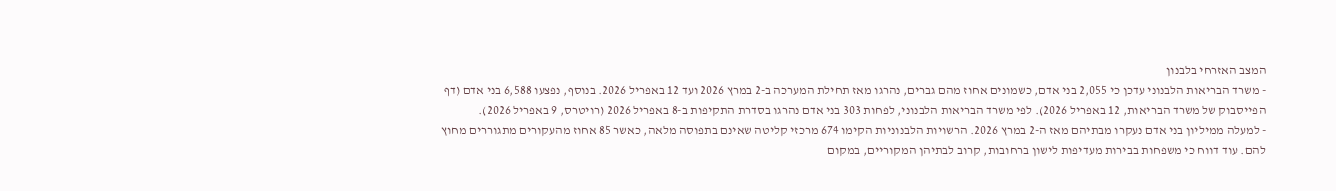המצב האזרחי בלבנון
- משרד הבריאות הלבנוני עדכן כי 2,055 בני אדם, כשמונים אחוז מהם גברים, נהרגו מאז תחילת המערכה ב-2 במרץ 2026 ועד 12 באפריל 2026. בנוסף, נפצעו 6,588 בני אדם (דף הפייסבוק של משרד הבריאות, 12 באפריל 2026). לפי משרד הבריאות הלבנוני, לפחות 303 בני אדם נהרגו בסדרת התקיפות ב-8 באפריל 2026 (רויטרס, 9 באפריל 2026).
- למעלה ממיליון בני אדם נעקרו מבתיהם מאז ה-2 במרץ 2026. הרשויות הלבנוניות הקימו 674 מרכזי קליטה שאינם בתפוסה מלאה, כאשר 85 אחוז מהעקורים מתגוררים מחוץ להם. עוד דווח כי משפחות בבירות מעדיפות לישון ברחובות, קרוב לבתיהן המקוריים, במקום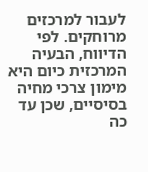לעבור למרכזים מרוחקים. לפי הדיווח, הבעיה המרכזית כיום היא מימון צרכי מחיה בסיסיים, שכן עד כה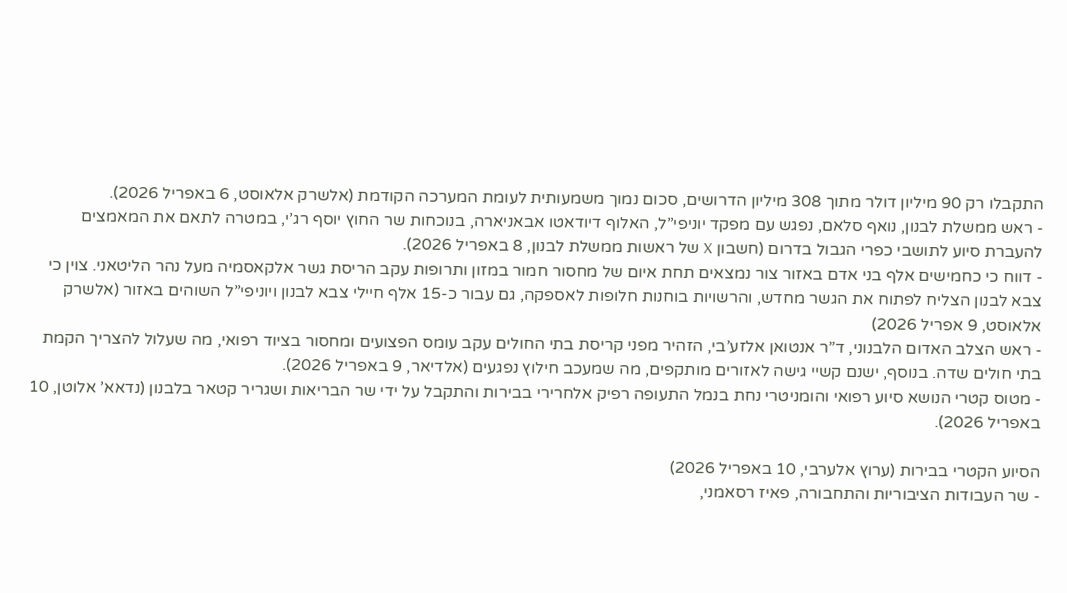התקבלו רק 90 מיליון דולר מתוך 308 מיליון הדרושים, סכום נמוך משמעותית לעומת המערכה הקודמת (אלשרק אלאוסט, 6 באפריל 2026).
- ראש ממשלת לבנון, נואף סלאם, נפגש עם מפקד יוניפי”ל, האלוף דיודאטו אבאניארה, בנוכחות שר החוץ יוסף רג’י, במטרה לתאם את המאמצים להעברת סיוע לתושבי כפרי הגבול בדרום (חשבון X של ראשות ממשלת לבנון, 8 באפריל 2026).
- דווח כי כחמישים אלף בני אדם באזור צור נמצאים תחת איום של מחסור חמור במזון ותרופות עקב הריסת גשר אלקאסמיה מעל נהר הליטאני. צוין כי צבא לבנון הצליח לפתוח את הגשר מחדש, והרשויות בוחנות חלופות לאספקה, גם עבור כ-15 אלף חיילי צבא לבנון ויוניפי”ל השוהים באזור (אלשרק אלאוסט, 9 אפריל 2026)
- ראש הצלב האדום הלבנוני, ד”ר אנטואן אלזע’בי, הזהיר מפני קריסת בתי החולים עקב עומס הפצועים ומחסור בציוד רפואי, מה שעלול להצריך הקמת בתי חולים שדה. בנוסף, ישנם קשיי גישה לאזורים מותקפים, מה שמעכב חילוץ נפגעים (אלדיאר, 9 באפריל 2026).
- מטוס קטרי הנושא סיוע רפואי והומניטרי נחת בנמל התעופה רפיק אלחרירי בבירות והתקבל על ידי שר הבריאות ושגריר קטאר בלבנון (נדאא’ אלוטן, 10 באפריל 2026).

הסיוע הקטרי בבירות (ערוץ אלערבי, 10 באפריל 2026)
- שר העבודות הציבוריות והתחבורה, פאיז רסאמני,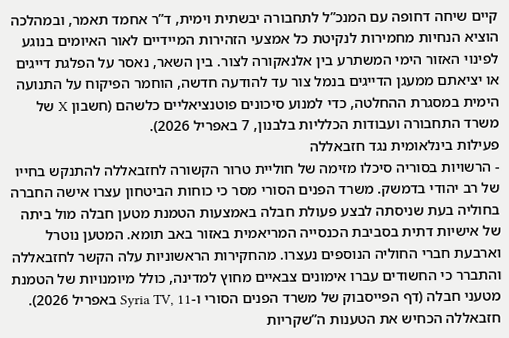קיים שיחה דחופה עם המנכ”ל לתחבורה יבשתית וימית, ד”ר אחמד תאמר, ובמהלכה הוציא הנחיות מחמירות לנקיטת כל אמצעי הזהירות המיידיים לאור האיומים בנוגע לפינוי האזור הימי המשתרע בין אלנאקורה לצור. בין השאר, נאסר על הפלגת דייגים או יציאתם ממעגן הדייגים בנמל צור עד להודעה חדשה, הוחמר הפיקוח על התנועה הימית במסגרת ההחלטה, כדי למנוע סיכונים פוטנציאליים כלשהם (חשבון X של משרד התחבורה ועבודות הכלליות בלבנון, 7 באפריל 2026).
פעילות בינלאומית נגד חזבאללה
- הרשויות בסוריה סיכלו מזימה של חוליית טרור הקשורה לחזבאללה להתנקש בחייו של רב יהודי בדמשק. משרד הפנים הסורי מסר כי כוחות הביטחון עצרו אישה החברה בחוליה בעת שניסתה לבצע פעולת חבלה באמצעות הטמנת מטען חבלה מול ביתה של אישיות דתית בסביבת הכנסייה המריאמית באזור באב תומא. המטען נוטרל וארבעת חברי החוליה הנוספים נעצרו. מהחקירות הראשוניות עלה הקשר לחזבאללה והתברר כי החשודים עברו אימונים צבאיים מחוץ למדינה, כולל מיומנויות של הטמנת מטעני חבלה (דף הפייסבוק של משרד הפנים הסורי ו-Syria TV, 11 באפריל 2026). חזבאללה הכחיש את הטענות ה”שקריות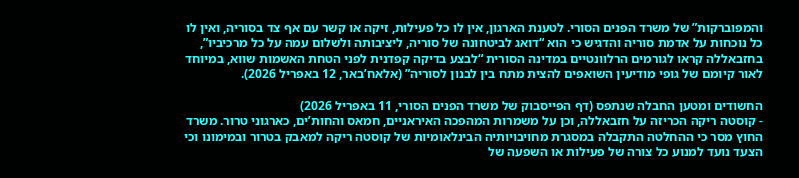והמפוברקות” של משרד הפנים הסורי. לטענת הארגון, אין לו כל פעילות, זיקה או קשר עם אף צד בסוריה, ואין לו כל נוכחות על אדמת סוריה והדגיש כי הוא “דואג לביטחונה של סוריה, ליציבותה ולשלום עמה על כל מרכיביו”, בחזבאללה קראו לגורמים הרלוונטיים במדינה הסורית “לבצע בדיקה קפדנית לפני הטחת האשמות שווא, במיוחד לאור קיומם של גופי מודיעין השואפים להצית מתח בין לבנון לסוריה” (אלאח’באר, 12 באפריל 2026).

החשודים ומטען החבלה שנתפס (דף הפייסבוק של משרד הפנים הסורי, 11 באפריל 2026)
- קוסטה ריקה הכריזה על חזבאללה, וכן על משמרות המהפכה האיראניים, חמאס והחות’ים, כארגוני טרור. משרד החוץ מסר כי ההחלטה התקבלה במסגרת מחויבויותיה הבינלאומיות של קוסטה ריקה למאבק בטרור ובמימונו וכי הצעד נועד למנוע כל צורה של פעילות או השפעה של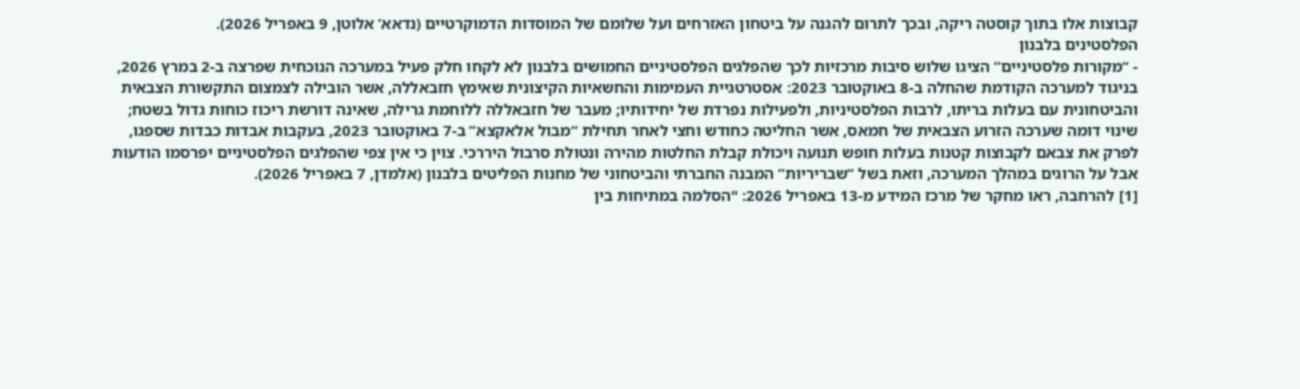קבוצות אלו בתוך קוסטה ריקה, ובכך לתרום להגנה על ביטחון האזרחים ועל שלומם של המוסדות הדמוקרטיים (נדאא’ אלוטן, 9 באפריל 2026).
הפלסטינים בלבנון
- “מקורות פלסטיניים” הציגו שלוש סיבות מרכזיות לכך שהפלגים הפלסטיניים החמושים בלבנון לא לקחו חלק פעיל במערכה הנוכחית שפרצה ב-2 במרץ 2026, בניגוד למערכה הקודמת שהחלה ב-8 באוקטובר 2023: אסטרטגיית העמימות והחשאיות הקיצונית שאימץ חזבאללה, אשר הובילה לצמצום התקשורת הצבאית והביטחונית עם בעלות בריתו, לרבות הפלסטיניות, ולפעילות נפרדת של יחידותיו; מעבר של חזבאללה ללוחמת גרילה, שאינה דורשת ריכוז כוחות גדול בשטח; שינוי דומה שערכה הזרוע הצבאית של חמאס, אשר החליטה כחודש וחצי לאחר תחילת “מבול אלאקצא” ב-7 באוקטובר 2023, בעקבות אבדות כבדות שספגו, לפרק את צבאם לקבוצות קטנות בעלות חופש תנועה ויכולת קבלת החלטות מהירה ונטולת סרבול היררכי. צוין כי אין צפי שהפלגים הפלסטיניים יפרסמו הודעות אבל על הרוגים במהלך המערכה, וזאת בשל “שבריריות” המבנה החברתי והביטחוני של מחנות הפליטים בלבנון (אלמדן, 7 באפריל 2026).
[1] להרחבה, ראו מחקר של מרכז המידע מ-13 באפריל 2026: "הסלמה במתיחות בין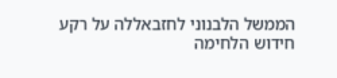הממשל הלבנוני לחזבאללה על רקע חידוש הלחימה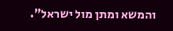והמשא ומתן מול ישראל".